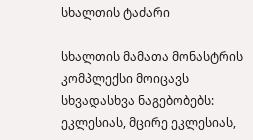სხალთის ტაძარი

სხალთის მამათა მონასტრის კომპლექსი მოიცავს სხვადასხვა ნაგებობებს: ეკლესიას, მცირე ეკლესიას,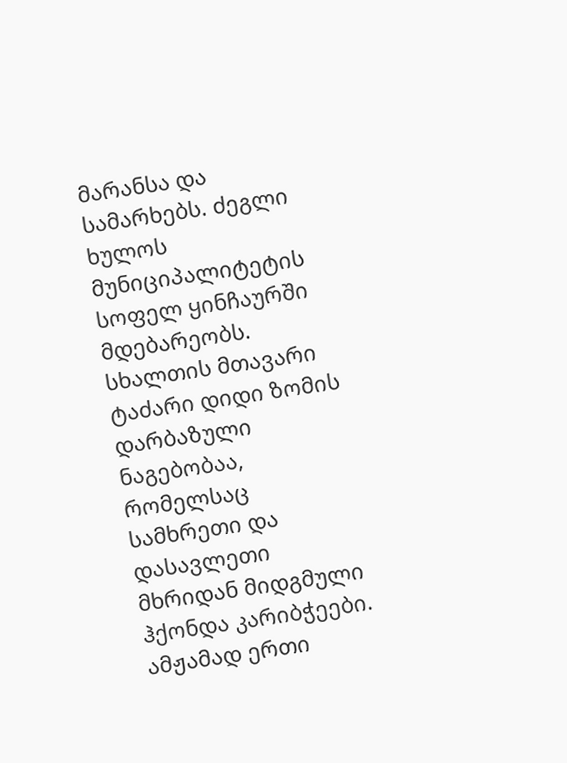მარანსა და სამარხებს. ძეგლი ხულოს მუნიციპალიტეტის სოფელ ყინჩაურში მდებარეობს. სხალთის მთავარი ტაძარი დიდი ზომის დარბაზული ნაგებობაა, რომელსაც სამხრეთი და დასავლეთი მხრიდან მიდგმული ჰქონდა კარიბჭეები. ამჟამად ერთი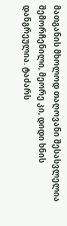მათგანის მხოლოდ თაღოვანი შესასვლელია შემორჩენილი, მეორე კი, დიდი ხნის დანგრეულია. ტაძარს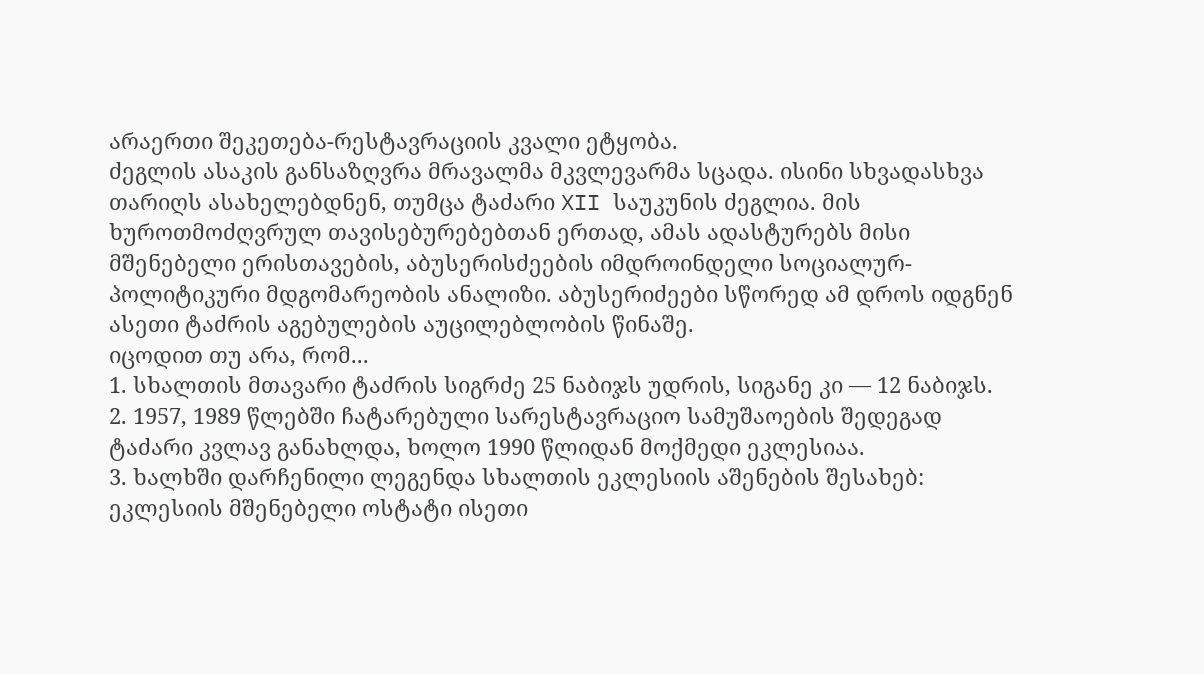არაერთი შეკეთება-რესტავრაციის კვალი ეტყობა.
ძეგლის ასაკის განსაზღვრა მრავალმა მკვლევარმა სცადა. ისინი სხვადასხვა თარიღს ასახელებდნენ, თუმცა ტაძარი XII საუკუნის ძეგლია. მის ხუროთმოძღვრულ თავისებურებებთან ერთად, ამას ადასტურებს მისი მშენებელი ერისთავების, აბუსერისძეების იმდროინდელი სოციალურ-პოლიტიკური მდგომარეობის ანალიზი. აბუსერიძეები სწორედ ამ დროს იდგნენ ასეთი ტაძრის აგებულების აუცილებლობის წინაშე.
იცოდით თუ არა, რომ...
1. სხალთის მთავარი ტაძრის სიგრძე 25 ნაბიჯს უდრის, სიგანე კი — 12 ნაბიჯს.
2. 1957, 1989 წლებში ჩატარებული სარესტავრაციო სამუშაოების შედეგად ტაძარი კვლავ განახლდა, ხოლო 1990 წლიდან მოქმედი ეკლესიაა.
3. ხალხში დარჩენილი ლეგენდა სხალთის ეკლესიის აშენების შესახებ: ეკლესიის მშენებელი ოსტატი ისეთი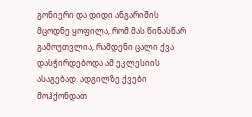გონიერი და დიდი ანგარიშის მცოდნე ყოფილა, რომ მას წინასწარ გამოუთვლია, რამდენი ცალი ქვა დასჭირდებოდა ამ ეკლესიის ასაგებად. ადგილზე ქვები მოჰქონდათ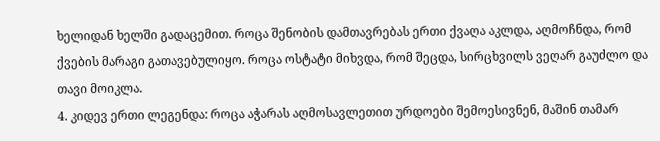ხელიდან ხელში გადაცემით. როცა შენობის დამთავრებას ერთი ქვაღა აკლდა, აღმოჩნდა, რომ ქვების მარაგი გათავებულიყო. როცა ოსტატი მიხვდა, რომ შეცდა, სირცხვილს ვეღარ გაუძლო და თავი მოიკლა.
4. კიდევ ერთი ლეგენდა: როცა აჭარას აღმოსავლეთით ურდოები შემოესივნენ, მაშინ თამარ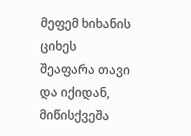მეფემ ხიხანის ციხეს შეაფარა თავი და იქიდან, მიწისქვეშა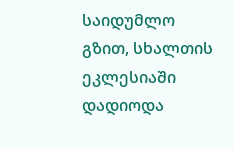საიდუმლო გზით, სხალთის ეკლესიაში დადიოდა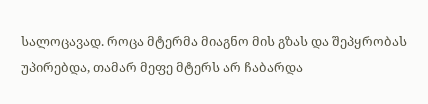სალოცავად. როცა მტერმა მიაგნო მის გზას და შეპყრობას უპირებდა, თამარ მეფე მტერს არ ჩაბარდა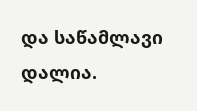და საწამლავი დალია.